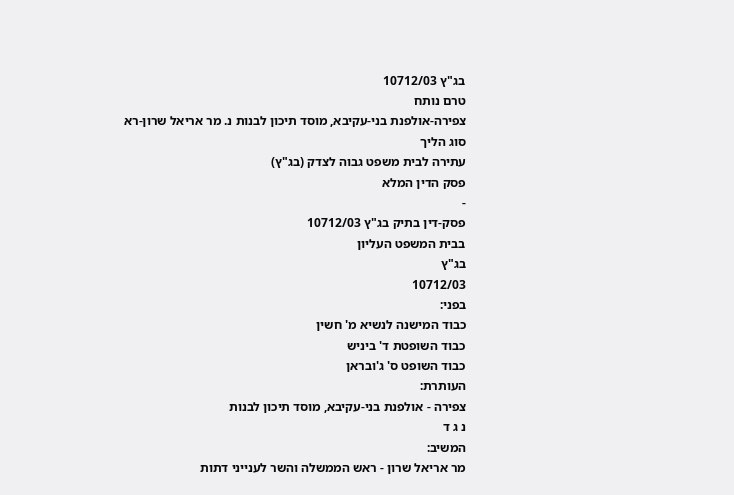בג"ץ 10712/03
טרם נותח
צפירה-אולפנת בני-עקיבא, מוסד תיכון לבנות נ. מר אריאל שרון-רא
סוג הליך
עתירה לבית משפט גבוה לצדק (בג"ץ)
פסק הדין המלא
-
פסק-דין בתיק בג"ץ 10712/03
בבית המשפט העליון
בג"ץ
10712/03
בפני:
כבוד המישנה לנשיא מ' חשין
כבוד השופטת ד' ביניש
כבוד השופט ס' ג'ובראן
העותרת:
צפירה - אולפנת בני-עקיבא, מוסד תיכון לבנות
נ ג ד
המשיב:
מר אריאל שרון - ראש הממשלה והשר לענייני דתות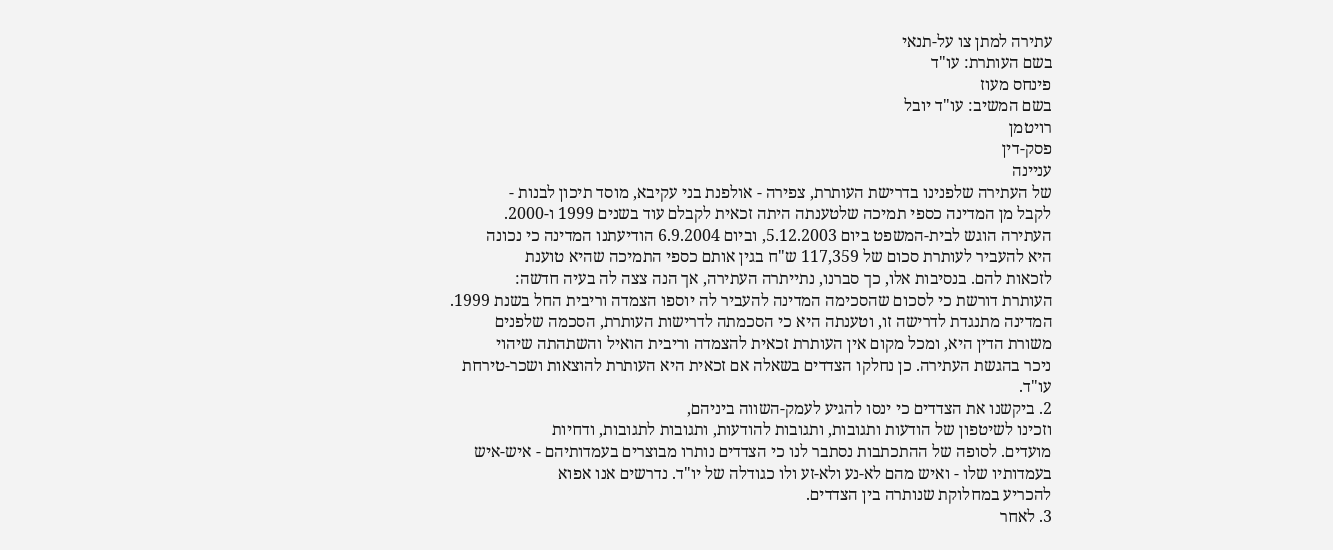עתירה למתן צו על-תנאי
בשם העותרת: עו"ד
פינחס מעוז
בשם המשיב: עו"ד יובל
רויטמן
פסק-דין
עניינה
של העתירה שלפנינו בדרישת העותרת, צפירה - אולפנת בני עקיבא, מוסד תיכון לבנות -
לקבל מן המדינה כספי תמיכה שלטענתה היתה זכאית לקבלם עוד בשנים 1999 ו-2000.
העתירה הוגש לבית-המשפט ביום 5.12.2003, וביום 6.9.2004 הודיעתנו המדינה כי נכונה
היא להעביר לעותרת סכום של 117,359 ש"ח בגין אותם כספי התמיכה שהיא טוענת
לזכאות להם. בנסיבות אלו, כך סברנו, נתייתרה העתירה, אך הנה צצה לה בעיה חדשה:
העותרת דורשת כי לסכום שהסכימה המדינה להעביר לה יוספו הצמדה וריבית החל בשנת 1999.
המדינה מתנגדת לדרישה זו, וטענתה היא כי הסכמתה לדרישות העותרת, הסכמה שלפנים
משורת הדין היא, ומכל מקום אין העותרת זכאית להצמדה וריבית הואיל והשתהתה שיהוי
ניכר בהגשת העתירה. כן נחלקו הצדדים בשאלה אם זכאית היא העותרת להוצאות ושכר-טירחת
עו"ד.
2. ביקשנו את הצדדים כי ינסו להגיע לעמק-השווה ביניהם,
וזכינו לשיטפון של הודעות ותגובות, ותגובות להודעות, ותגובות לתגובות, ודחיות
מועדים. לסופה של ההתכתבות נסתבר לנו כי הצדדים נותרו מבוצרים בעמדותיהם - איש-איש
בעמדותיו שלו - ואיש מהם לא-נע ולא-זע ולו כגודלה של יו"ד. נדרשים אנו אפוא
להכריע במחלוקת שנותרה בין הצדדים.
3. לאחר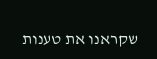שקראנו את טענות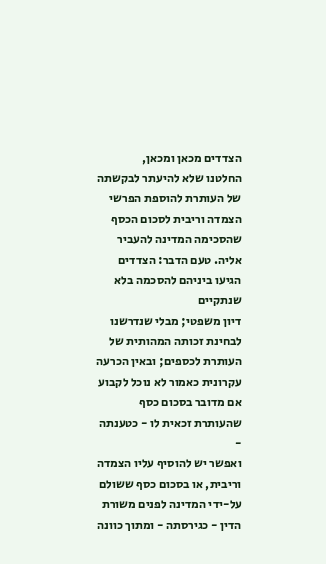הצדדים מכאן ומכאן,
החלטנו שלא להיעתר לבקשתה של העותרת להוספת הפרשי הצמדה וריבית לסכום הכסף
שהסכימה המדינה להעביר אליה. טעם הדבר: הצדדים הגיעו ביניהם להסכמה בלא שנתקיים
דיון משפטי; מבלי שנדרשנו לבחינת זכותה המהותית של העותרת לכספים; ובאין הכרעה
עקרונית כאמור לא נוכל לקבוע אם מדובר בסכום כסף שהעותרת זכאית לו - כטענתה -
ואפשר יש להוסיף עליו הצמדה וריבית, או בסכום כסף ששולם על-ידי המדינה לפנים משורת
הדין - כגירסתה - ומתוך כוונה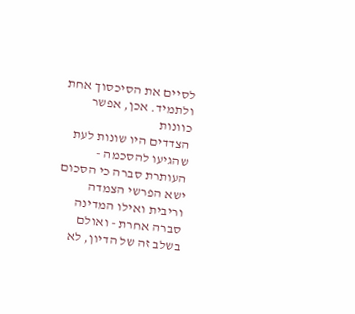לסיים את הסיכסוך אחת ולתמיד. אכן, אפשר כוונות
הצדדים היו שונות לעת שהגיעו להסכמה - העותרת סברה כי הסכום ישא הפרשי הצמדה
וריבית ואילו המדינה סברה אחרת - ואולם בשלב זה של הדיון, לא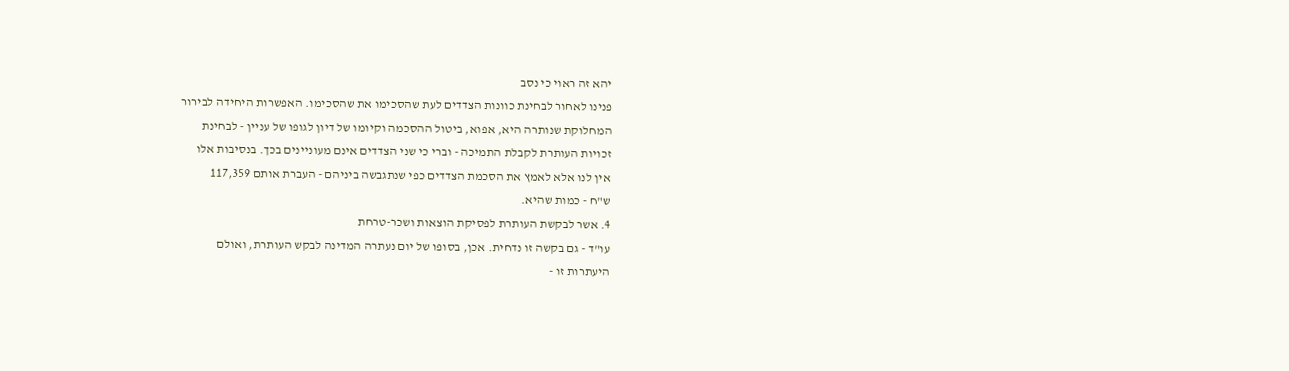יהא זה ראוי כי נסב
פנינו לאחור לבחינת כוונות הצדדים לעת שהסכימו את שהסכימו. האפשרות היחידה לבירור
המחלוקת שנותרה היא, אפוא, ביטול ההסכמה וקיומו של דיון לגופו של עניין - לבחינת
זכויות העותרת לקבלת התמיכה - וברי כי שני הצדדים אינם מעוניינים בכך. בנסיבות אלו
אין לנו אלא לאמץ את הסכמת הצדדים כפי שנתגבשה ביניהם - העברת אותם 117,359
ש"ח - כמות שהיא.
4. אשר לבקשת העותרת לפסיקת הוצאות ושכר-טרחת
עו"ד - גם בקשה זו נדחית. אכן, בסופו של יום נעתרה המדינה לבקש העותרת, ואולם
היעתרות זו -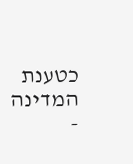כטענת המדינה -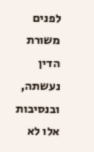לפנים משורת הדין נעשתה, ובנסיבות אלו לא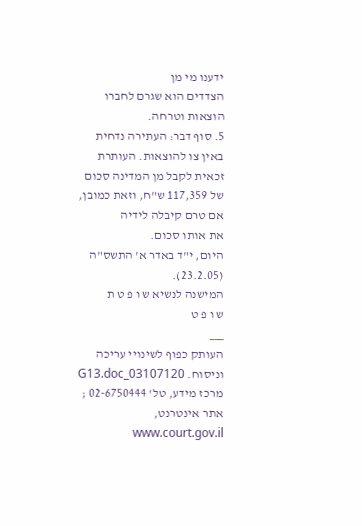ידענו מי מן
הצדדים הוא שגרם לחברו הוצאות וטרחה.
5. סוף דבר: העתירה נדחית באין צו להוצאות. העותרת
זכאית לקבל מן המדינה סכום של 117,359 ש"ח, וזאת כמובן, אם טרם קיבלה לידיה
את אותו סכום.
היום, י"ד באדר א' התשס"ה (23.2.05).
המישנה לנשיא ש ו פ ט ת
ש ו פ ט
___
העותק כפוף לשינויי עריכה וניסוח. 03107120_G13.doc
מרכז מידע, טל' 02-6750444 ; אתר אינטרנט, www.court.gov.il